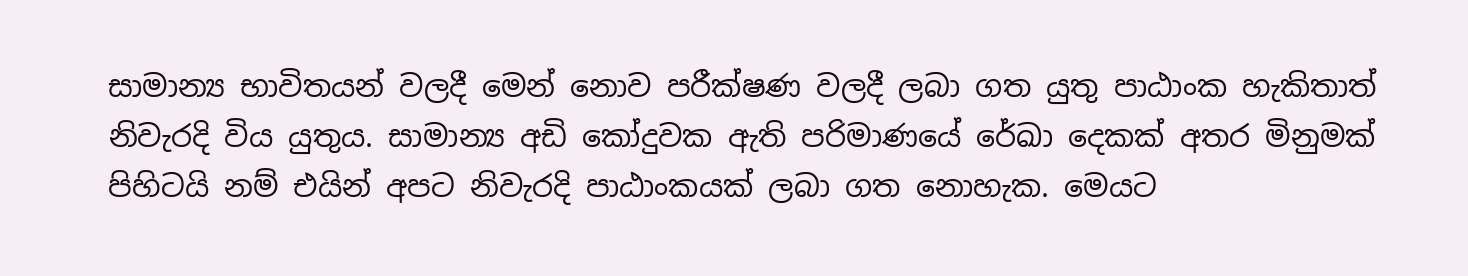සාමාන්‍ය භාවිතයන් වලදී මෙන් නොව පරීක්ෂණ වලදී ලබා ගත යුතු පාඨාංක හැකිතාත් නිවැරදි විය යුතුය. සාමාන්‍ය අඩි කෝදුවක ඇති පරිමාණයේ රේඛා දෙකක් අතර මිනුමක් පිහිටයි නම් එයින් අපට නිවැරදි පාඨාංකයක් ලබා ගත නොහැක. මෙයට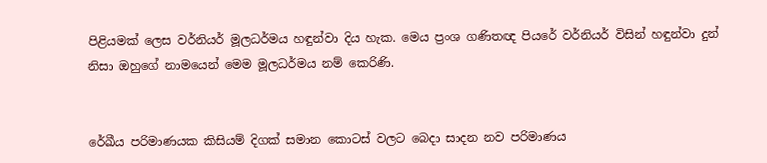පිළියමක් ලෙස වර්නියර් මූලධර්මය හඳුන්වා දිය හැක. මෙය ප්‍රංශ ගණිතඥ පියරේ වර්නියර් විසින් හඳුන්වා දුන් නිසා ඔහුගේ නාමයෙන් මෙම මූලධර්මය නම් කෙ‍රිණි.


රේඛීය පරිමාණයක කිසියම් දිගක් සමාන කොටස් වලට බෙදා සාදන නව පරිමාණය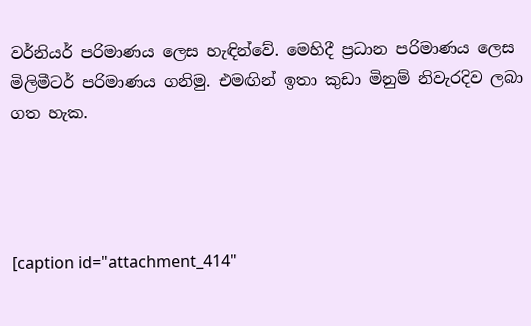වර්නියර් පරිමාණය ලෙස හැඳින්වේ. මෙහිදී ප්‍රධාන පරිමාණය ලෙස මිලිමීටර් පරිමාණය ගනිමු. එමඟින් ඉතා කුඩා මිනුම් නිවැරදිව ලබා ගත හැක.




[caption id="attachment_414"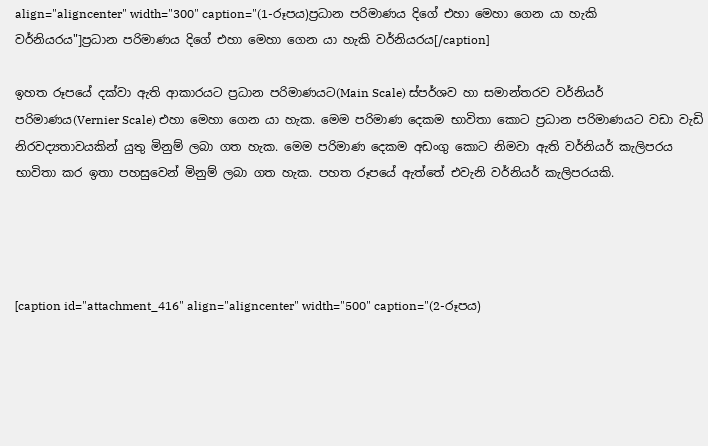align="aligncenter" width="300" caption="(1-රූපය)ප්‍රධාන පරිමාණය දිගේ එහා මෙහා ගෙන යා හැකි වර්නියරය"]ප්‍රධාන පරිමාණය දිගේ එහා මෙහා ගෙන යා හැකි වර්නියරය[/caption]

ඉහත රූපයේ දක්වා ඇති ආකාරයට ප්‍රධාන පරිමාණයට(Main Scale) ස්පර්ශව හා සමාන්තරව වර්නියර් පරිමාණය(Vernier Scale) එහා මෙහා ගෙන යා හැක. මෙම පරිමාණ දෙකම භාවිතා කොට ප්‍රධාන පරිමාණයට වඩා වැඩි නිරවද්‍යතාවයකින් යුතු මිනුම් ලබා ගත හැක. මෙම පරිමාණ දෙකම අඩංගු කොට නිමවා ඇති වර්නියර් කැලිපරය භාවිතා කර ඉතා පහසුවෙන් මිනුම් ලබා ගත හැක. පහත රූපයේ ඇත්තේ එවැනි වර්නියර් කැලිපරයකි.




[caption id="attachment_416" align="aligncenter" width="500" caption="(2-රූපය)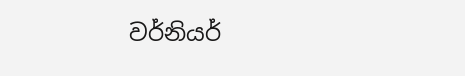වර්නියර්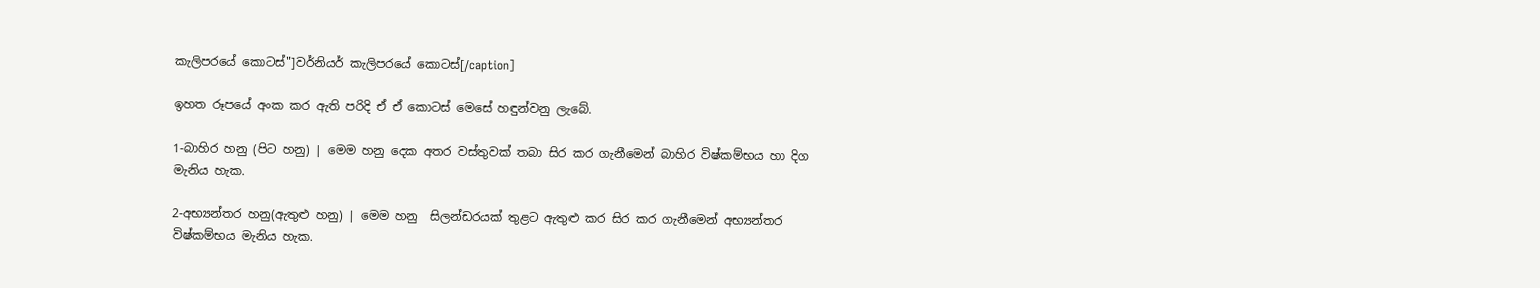කැලිපරයේ කොටස්"]වර්නියර් කැලිපරයේ කොටස්[/caption]

ඉහත රූපයේ අංක කර ඇති පරිදි ඒ ඒ කොටස් මෙසේ හඳුන්වනු ලැබේ.

1-බාහිර හනු (පිට හනු) | මෙම හනු දෙක අතර වස්තුවක් තබා සිර කර ගැනීමෙන් බාහිර විෂ්කම්භය හා දිග මැනිය හැක.

2-අභ්‍යන්තර හනු(ඇතුළු හනු) | මෙම හනු  සිලන්ඩරයක් තුළට ඇතුළු කර සිර කර ගැනීමෙන් අභ්‍යන්තර විෂ්කම්භය මැනිය හැක.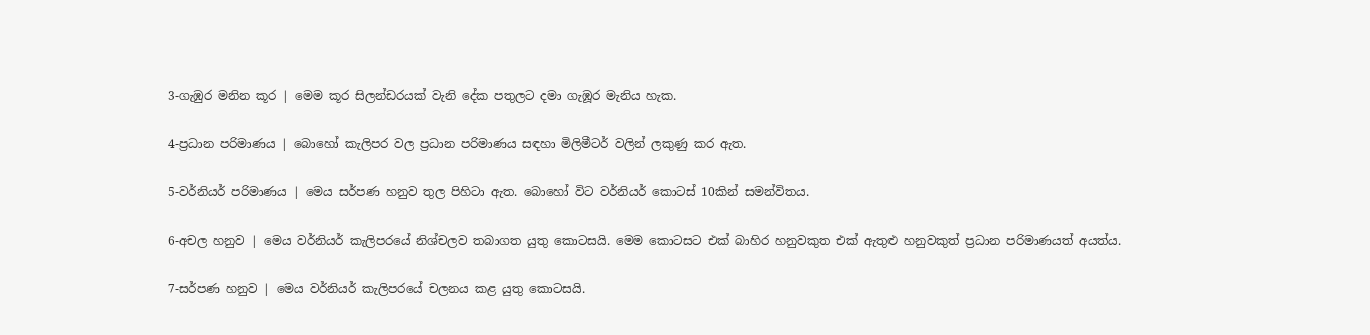3-ගැඹුර මනින කූර | මෙම කූර සිලන්ඩරයක් වැනි දේක පතුලට දමා ගැඹූර මැනිය හැක.

4-ප්‍රධාන පරිමාණය | බොහෝ කැලිපර වල ප්‍රධාන පරිමාණය සඳහා මිලිමීටර් වලින් ලකුණු කර ඇත.

5-වර්නියර් පරිමාණය | මෙය සර්පණ හනුව තුල පිහිටා ඇත. බොහෝ විට වර්නියර් කොටස් 10කින් සමන්විතය.

6-අචල හනුව | මෙය වර්නියර් කැලිපරයේ නිශ්චලව තබාගත යුතු කොටසයි. මෙම කොටසට එක් බාහිර හනුවකුත එක් ඇතුළු හනුවකුත් ප්‍රධාන පරිමාණයත් අයත්ය.

7-සර්පණ හනුව | මෙය වර්නියර් කැලිපරයේ චලනය කළ යුතු කොටසයි.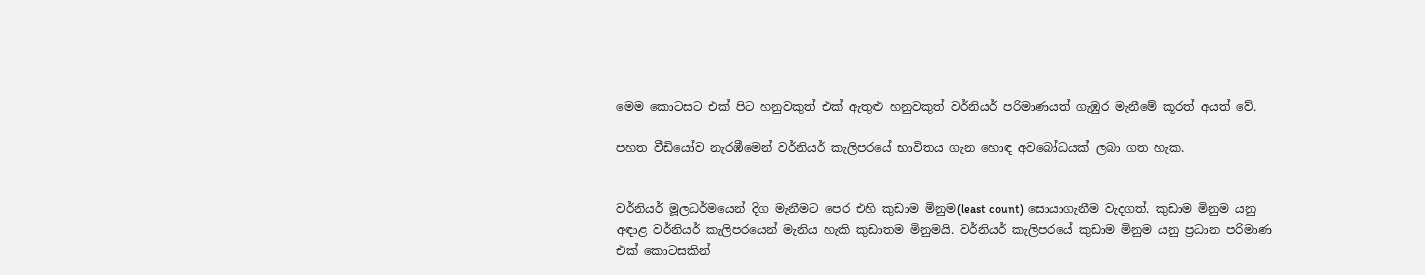මෙම කොටසට එක් පිට හනුවකුත් එක් ඇතුළු හනුවකුත් වර්නියර් පරිමාණයත් ගැඹුර මැනීමේ කූරත් අයත් වේ.

පහත වීඩියෝව නැරඹීමෙන් වර්නියර් කැලිපරයේ භාවිතය ගැන හොඳ අවබෝධයක් ලබා ගත හැක.


වර්නියර් මූලධර්මයෙන් දිග මැනීමට පෙර එහි කුඩාම මිනුම(least count) සොයාගැනීම වැදගත්. කුඩාම මිනුම යනු අඳාළ වර්නියර් කැලිපරයෙන් මැනිය හැකි කුඩාතම මිනුමයි. වර්නියර් කැලිපරයේ කුඩාම මිනුම යනු ප්‍රධාන පරිමාණ එක් කොටසකින්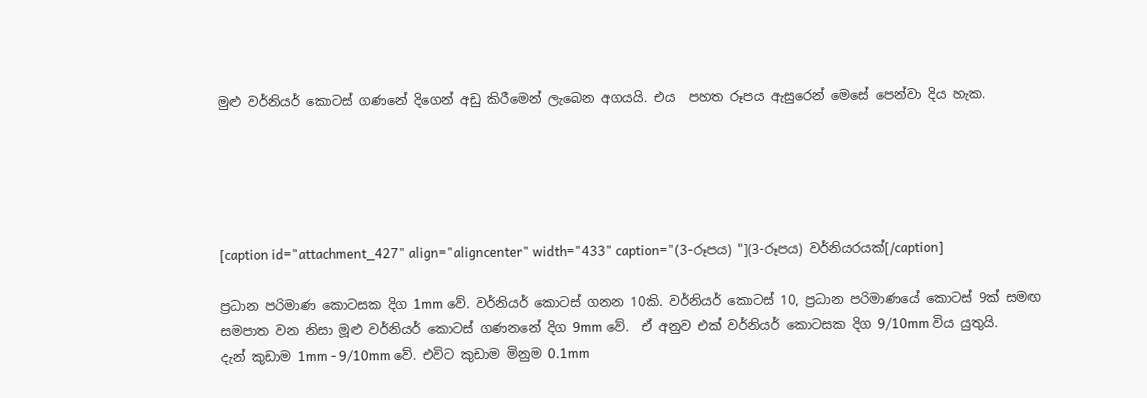මුළු වර්නියර් කොටස් ගණනේ දිගෙන් අඩු කිරීමෙන් ලැබෙන අගයයි. එය  පහත රූපය ඇසුරෙන් මෙසේ පෙන්වා දිය හැක.





[caption id="attachment_427" align="aligncenter" width="433" caption="(3-රූපය) "](3-රූපය) වර්නියරයක්[/caption]

ප්‍රධාන පරිමාණ කොටසක දිග 1mm වේ. වර්නියර් කොටස් ගනන 10කි. වර්නියර් කොටස් 10, ප්‍රධාන පරිමාණයේ කොටස් 9ක් සමඟ සමපාත වන නිසා මූළු වර්නියර් කොටස් ගණනනේ දිග 9mm වේ.  ඒ අනුව එක් වර්නියර් කොටසක දිග 9/10mm විය යුතුයි. දැන් ‍කුඩාම 1mm - 9/10mm වේ. එවිට කුඩාම මිනුම 0.1mm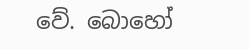වේ. බොහෝ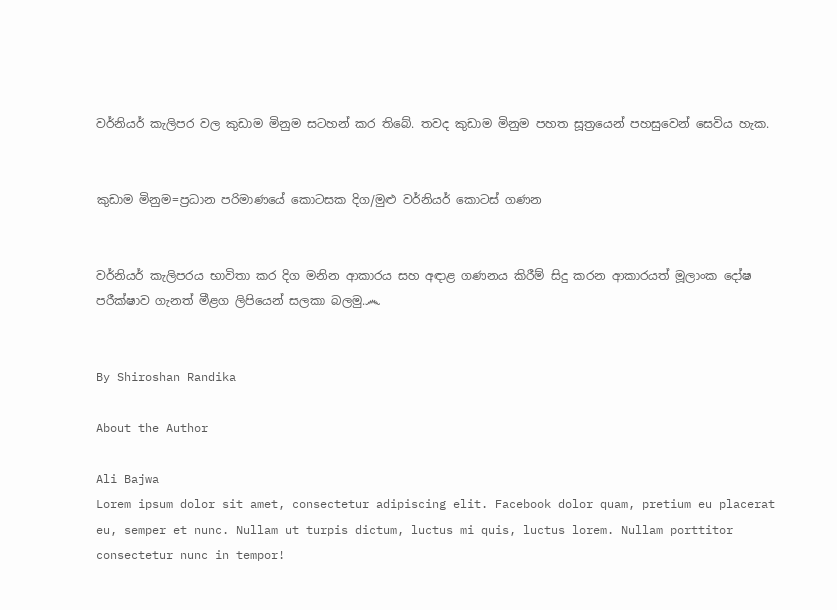වර්නියර් කැලිපර වල කුඩාම මිනුම සටහන් කර තිබේ. තවද කුඩාම මිනුම පහත සූත්‍රයෙන් පහසුවෙන් සෙවිය හැක.


කුඩාම මිනුම=ප්‍රධාන පරිමාණයේ කොටසක දිග/මුළු වර්නියර් කොටස් ගණන


වර්නියර් කැලිපරය භාවිතා කර දිග මනින ආකාරය සහ අඳාළ ගණනය කිරීම් සිදු කරන ආකාරයත් මූලාංක දෝෂ පරීක්ෂාව ගැනත් මීළග ලිපියෙන් සලකා බලමු.෴


By Shiroshan Randika

About the Author

Ali Bajwa
Lorem ipsum dolor sit amet, consectetur adipiscing elit. Facebook dolor quam, pretium eu placerat eu, semper et nunc. Nullam ut turpis dictum, luctus mi quis, luctus lorem. Nullam porttitor consectetur nunc in tempor!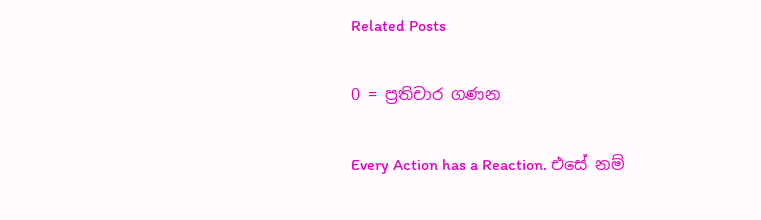Related Posts

0 = ප්‍රතිචාර ගණන

Every Action has a Reaction. එසේ නම්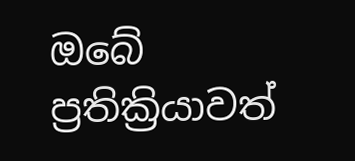ඔබේ ප්‍රතික්‍රියාවත්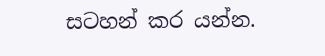සටහන් කර යන්න.